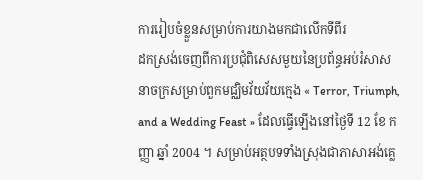ការរៀបចំខ្លួនសម្រាប់ការយាងមកជាលើកទីពីរ
ដកស្រង់ចេញពីការប្រជុំពិសេសមួយនៃប្រព័ន្ធអប់រំសាសនាចក្រសម្រាប់ពួកមជ្ឈិមវ័យវ័យក្មេង « Terror, Triumph, and a Wedding Feast » ដែលធ្វើឡើងនៅថ្ងៃទី 12 ខែ កញ្ញា ឆ្នាំ 2004 ។ សម្រាប់អត្ថបទទាំងស្រុងជាភាសាអង់គ្លេ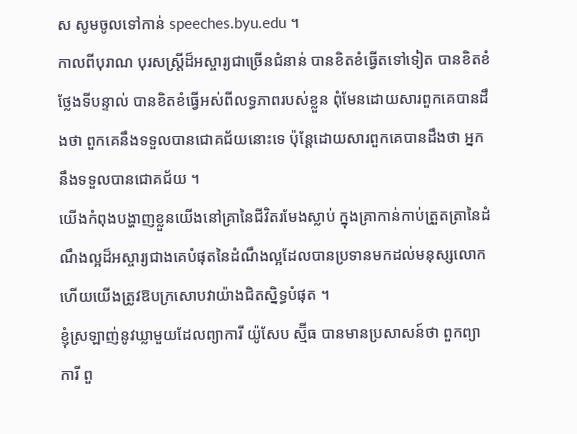ស សូមចូលទៅកាន់ speeches.byu.edu ។
កាលពីបុរាណ បុរសស្ត្រីដ៏អស្ចារ្យជាច្រើនជំនាន់ បានខិតខំធ្វើតទៅទៀត បានខិតខំថ្លែងទីបន្ទាល់ បានខិតខំធ្វើអស់ពីលទ្ធភាពរបស់ខ្លួន ពុំមែនដោយសារពួកគេបានដឹងថា ពួកគេនឹងទទួលបានជោគជ័យនោះទេ ប៉ុន្តែដោយសារពួកគេបានដឹងថា អ្នកនឹងទទួលបានជោគជ័យ ។
យើងកំពុងបង្ហាញខ្លួនយើងនៅគ្រានៃជីវិតរមែងស្លាប់ ក្នុងគ្រាកាន់កាប់ត្រួតត្រានៃដំណឹងល្អដ៏អស្ចារ្យជាងគេបំផុតនៃដំណឹងល្អដែលបានប្រទានមកដល់មនុស្សលោក ហើយយើងត្រូវឱបក្រសោបវាយ៉ាងជិតស្និទ្ធបំផុត ។
ខ្ញុំស្រឡាញ់នូវឃ្លាមួយដែលព្យាការី យ៉ូសែប ស្ម៊ីធ បានមានប្រសាសន៍ថា ពួកព្យាការី ពួ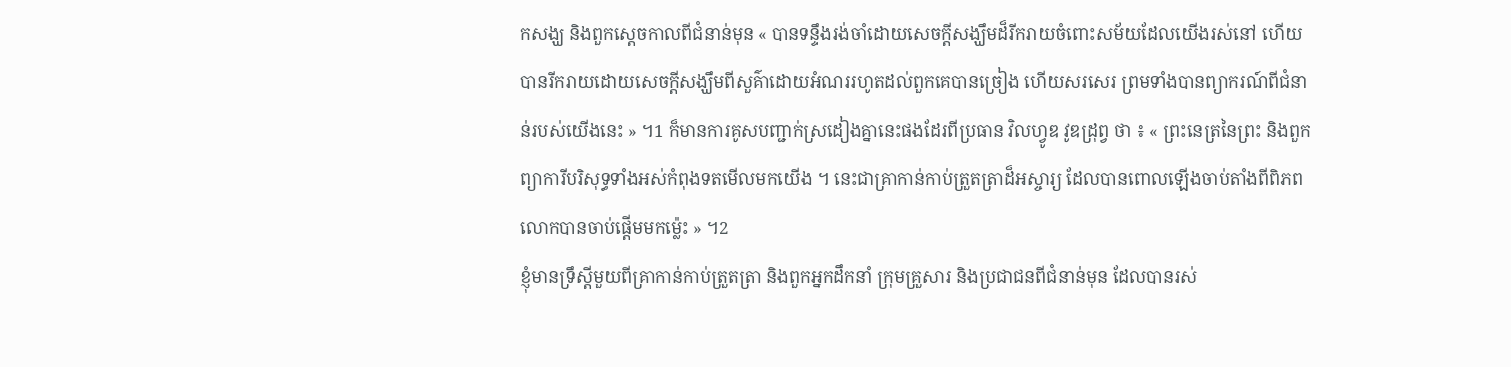កសង្ឃ និងពួកស្ដេចកាលពីជំនាន់មុន « បានទន្ទឹងរង់ចាំដោយសេចក្ដីសង្ឃឹមដ៏រីករាយចំពោះសម័យដែលយើងរស់នៅ ហើយបានរីករាយដោយសេចក្ដីសង្ឃឹមពីសួគ៌ាដោយអំណររហូតដល់ពួកគេបានច្រៀង ហើយសរសេរ ព្រមទាំងបានព្យាករណ៍ពីជំនាន់របស់យើងនេះ » ។1 ក៏មានការគូសបញ្ជាក់ស្រដៀងគ្នានេះផងដែរពីប្រធាន វិលហ្វូឌ វូឌដ្រុព្វ ថា ៖ « ព្រះនេត្រនៃព្រះ និងពួកព្យាការីបរិសុទ្ធទាំងអស់កំពុងទតមើលមកយើង ។ នេះជាគ្រាកាន់កាប់ត្រួតត្រាដ៏អស្ចារ្យ ដែលបានពោលឡើងចាប់តាំងពីពិភពលោកបានចាប់ផ្ដើមមកម្ល៉េះ » ។2
ខ្ញុំមានទ្រឹស្ដីមួយពីគ្រាកាន់កាប់ត្រួតត្រា និងពួកអ្នកដឹកនាំ ក្រុមគ្រួសារ និងប្រជាជនពីជំនាន់មុន ដែលបានរស់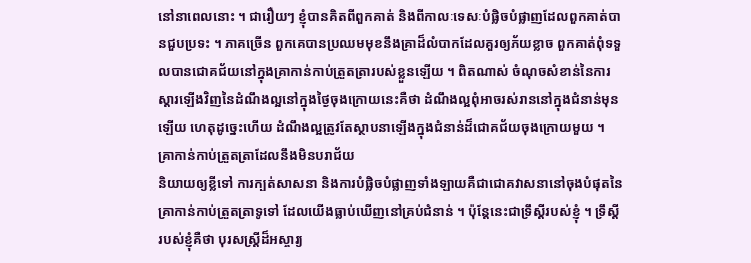នៅនាពេលនោះ ។ ជារឿយៗ ខ្ញុំបានគិតពីពួកគាត់ និងពីកាលៈទេសៈបំផ្លិចបំផ្លាញដែលពួកគាត់បានជួបប្រទះ ។ ភាគច្រើន ពួកគេបានប្រឈមមុខនឹងគ្រាដ៏លំបាកដែលគួរឲ្យភ័យខ្លាច ពួកគាត់ពុំទទួលបានជោគជ័យនៅក្នុងគ្រាកាន់កាប់ត្រួតត្រារបស់ខ្លួនឡើយ ។ ពិតណាស់ ចំណុចសំខាន់នៃការស្ដារឡើងវិញនៃដំណឹងល្អនៅក្នុងថ្ងៃចុងក្រោយនេះគឺថា ដំណឹងល្អពុំអាចរស់រាននៅក្នុងជំនាន់មុនឡើយ ហេតុដូច្នេះហើយ ដំណឹងល្អត្រូវតែស្ថាបនាឡើងក្នុងជំនាន់ដ៏ជោគជ័យចុងក្រោយមួយ ។
គ្រាកាន់កាប់ត្រួតត្រាដែលនឹងមិនបរាជ័យ
និយាយឲ្យខ្លីទៅ ការក្បត់សាសនា និងការបំផ្លិចបំផ្លាញទាំងឡាយគឺជាជោគវាសនានៅចុងបំផុតនៃគ្រាកាន់កាប់ត្រួតត្រាទូទៅ ដែលយើងធ្លាប់ឃើញនៅគ្រប់ជំនាន់ ។ ប៉ុន្តែនេះជាទ្រឹស្ដីរបស់ខ្ញុំ ។ ទ្រឹស្ដីរបស់ខ្ញុំគឺថា បុរសស្ត្រីដ៏អស្ចារ្យ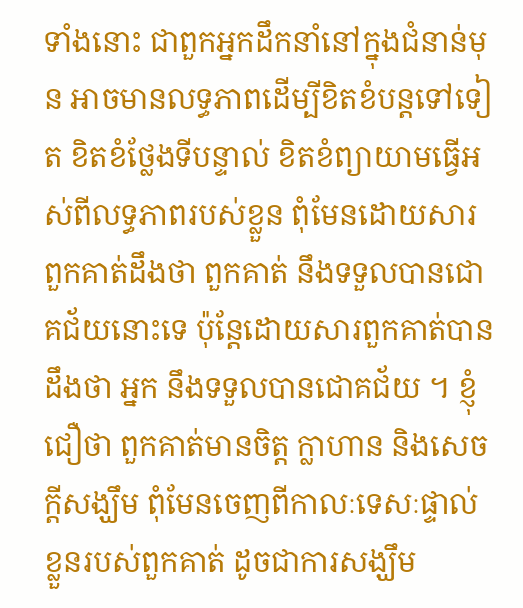ទាំងនោះ ជាពួកអ្នកដឹកនាំនៅក្នុងជំនាន់មុន អាចមានលទ្ធភាពដើម្បីខិតខំបន្តទៅទៀត ខិតខំថ្លែងទីបន្ទាល់ ខិតខំព្យាយាមធ្វើអស់ពីលទ្ធភាពរបស់ខ្លួន ពុំមែនដោយសារពួកគាត់ដឹងថា ពួកគាត់ នឹងទទួលបានជោគជ័យនោះទេ ប៉ុន្តែដោយសារពួកគាត់បានដឹងថា អ្នក នឹងទទួលបានជោគជ័យ ។ ខ្ញុំជឿថា ពួកគាត់មានចិត្ត ក្លាហាន និងសេចក្តីសង្ឃឹម ពុំមែនចេញពីកាលៈទេសៈផ្ទាល់ខ្លួនរបស់ពួកគាត់ ដូចជាការសង្ឃឹម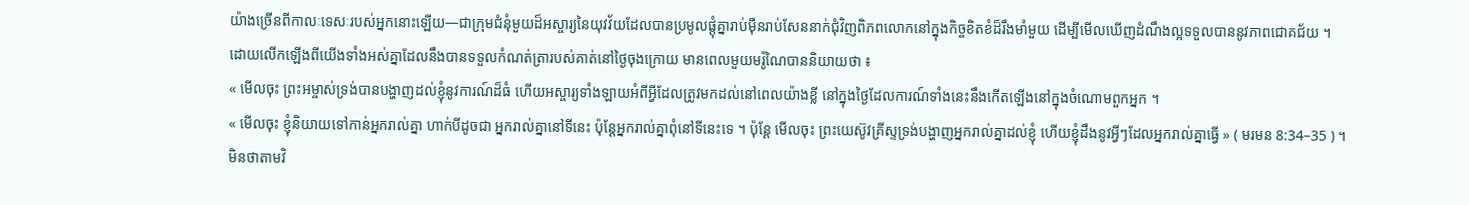យ៉ាងច្រើនពីកាលៈទេសៈរបស់អ្នកនោះឡើយ—ជាក្រុមជំនុំមួយដ៏អស្ចារ្យនៃយុវវ័យដែលបានប្រមូលផ្តុំគ្នារាប់ម៉ឺនរាប់សែននាក់ជុំវិញពិភពលោកនៅក្នុងកិច្ចខិតខំដ៏រឹងមាំមួយ ដើម្បីមើលឃើញដំណឹងល្អទទួលបាននូវភាពជោគជ័យ ។
ដោយលើកឡើងពីយើងទាំងអស់គ្នាដែលនឹងបានទទួលកំណត់ត្រារបស់គាត់នៅថ្ងៃចុងក្រោយ មានពេលមួយមរ៉ូណៃបាននិយាយថា ៖
« មើលចុះ ព្រះអម្ចាស់ទ្រង់បានបង្ហាញដល់ខ្ញុំនូវការណ៍ដ៏ធំ ហើយអស្ចារ្យទាំងឡាយអំពីអ្វីដែលត្រូវមកដល់នៅពេលយ៉ាងខ្លី នៅក្នុងថ្ងៃដែលការណ៍ទាំងនេះនឹងកើតឡើងនៅក្នុងចំណោមពួកអ្នក ។
« មើលចុះ ខ្ញុំនិយាយទៅកាន់អ្នករាល់គ្នា ហាក់បីដូចជា អ្នករាល់គ្នានៅទីនេះ ប៉ុន្តែអ្នករាល់គ្នាពុំនៅទីនេះទេ ។ ប៉ុន្តែ មើលចុះ ព្រះយេស៊ូវគ្រីស្ទទ្រង់បង្ហាញអ្នករាល់គ្នាដល់ខ្ញុំ ហើយខ្ញុំដឹងនូវអ្វីៗដែលអ្នករាល់គ្នាធ្វើ » ( មរមន 8:34–35 ) ។
មិនថាតាមវិ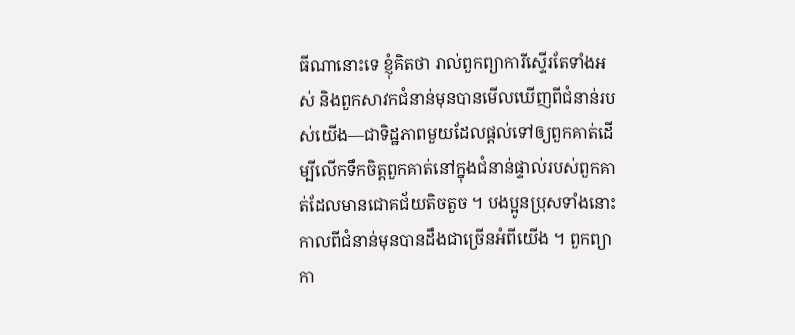ធីណានោះទេ ខ្ញុំគិតថា រាល់ពួកព្យាការីស្ទើរតែទាំងអស់ និងពួកសាវកជំនាន់មុនបានមើលឃើញពីជំនាន់របស់យើង—ជាទិដ្ឋភាពមួយដែលផ្ដល់ទៅឲ្យពួកគាត់ដើម្បីលើកទឹកចិត្តពួកគាត់នៅក្នុងជំនាន់ផ្ទាល់របស់ពួកគាត់ដែលមានជោគជ័យតិចតួច ។ បងប្អូនប្រុសទាំងនោះកាលពីជំនាន់មុនបានដឹងជាច្រើនអំពីយើង ។ ពួកព្យាកា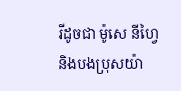រីដូចជា ម៉ូសេ នីហ្វៃ និងបងប្រុសយ៉ា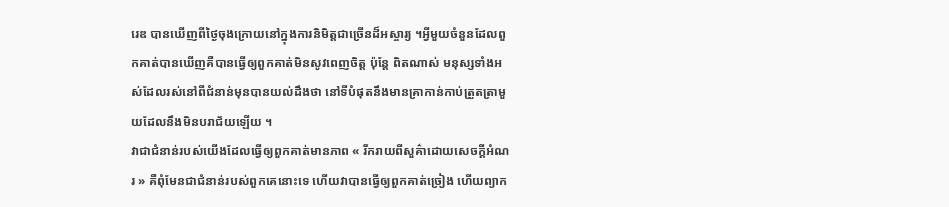រេឌ បានឃើញពីថ្ងៃចុងក្រោយនៅក្នុងការនិមិត្តជាច្រើនដ៏អស្ចារ្យ ។អ្វីមួយចំនួនដែលពួកគាត់បានឃើញគឺបានធ្វើឲ្យពួកគាត់មិនសូវពេញចិត្ត ប៉ុន្តែ ពិតណាស់ មនុស្សទាំងអស់ដែលរស់នៅពីជំនាន់មុនបានយល់ដឹងថា នៅទីបំផុតនឹងមានគ្រាកាន់កាប់ត្រួតត្រាមួយដែលនឹងមិនបរាជ័យឡើយ ។
វាជាជំនាន់របស់យើងដែលធ្វើឲ្យពួកគាត់មានភាព « រីករាយពីសួគ៌ាដោយសេចក្ដីអំណរ » គឺពុំមែនជាជំនាន់របស់ពួកគេនោះទេ ហើយវាបានធ្វើឲ្យពួកគាត់ច្រៀង ហើយព្យាក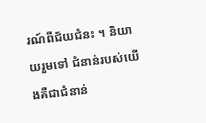រណ៍ពីជ័យជំនះ ។ និយាយរួមទៅ ជំនាន់របស់យើងគឺជាជំនាន់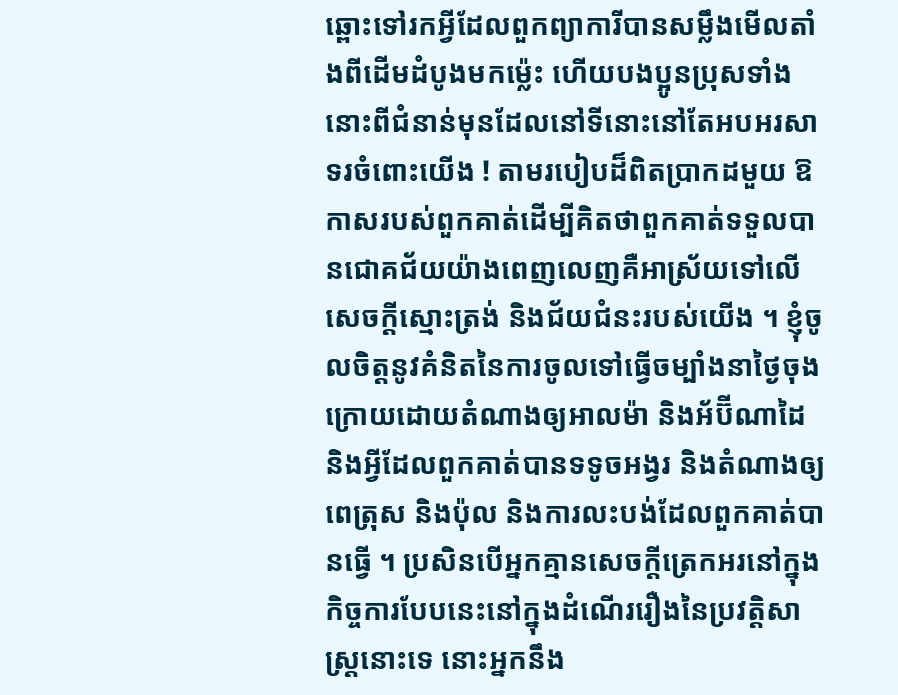ឆ្ពោះទៅរកអ្វីដែលពួកព្យាការីបានសម្លឹងមើលតាំងពីដើមដំបូងមកម្ល៉េះ ហើយបងប្អូនប្រុសទាំងនោះពីជំនាន់មុនដែលនៅទីនោះនៅតែអបអរសាទរចំពោះយើង ! តាមរបៀបដ៏ពិតប្រាកដមួយ ឱកាសរបស់ពួកគាត់ដើម្បីគិតថាពួកគាត់ទទួលបានជោគជ័យយ៉ាងពេញលេញគឺអាស្រ័យទៅលើសេចក្ដីស្មោះត្រង់ និងជ័យជំនះរបស់យើង ។ ខ្ញុំចូលចិត្តនូវគំនិតនៃការចូលទៅធ្វើចម្បាំងនាថ្ងៃចុងក្រោយដោយតំណាងឲ្យអាលម៉ា និងអ័ប៊ីណាដៃ និងអ្វីដែលពួកគាត់បានទទូចអង្វរ និងតំណាងឲ្យពេត្រុស និងប៉ុល និងការលះបង់ដែលពួកគាត់បានធ្វើ ។ ប្រសិនបើអ្នកគ្មានសេចក្ដីត្រេកអរនៅក្នុងកិច្ចការបែបនេះនៅក្នុងដំណើររឿងនៃប្រវត្តិសាស្ត្រនោះទេ នោះអ្នកនឹង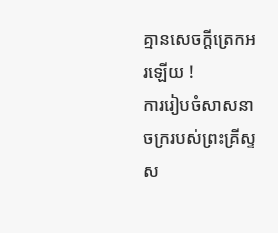គ្មានសេចក្ដីត្រេកអរឡើយ !
ការរៀបចំសាសនាចក្ររបស់ព្រះគ្រីស្ទស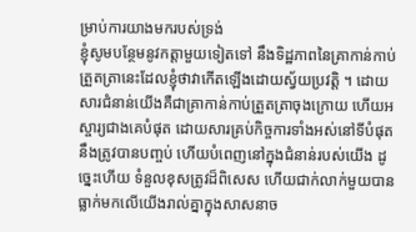ម្រាប់ការយាងមករបស់ទ្រង់
ខ្ញុំសូមបន្ថែមនូវកត្តាមួយទៀតទៅ នឹងទិដ្ឋភាពនៃគ្រាកាន់កាប់ត្រួតត្រានេះដែលខ្ញុំថាវាកើតឡើងដោយស្វ័យប្រវត្តិ ។ ដោយសារជំនាន់យើងគឺជាគ្រាកាន់កាប់ត្រួតត្រាចុងក្រោយ ហើយអស្ចារ្យជាងគេបំផុត ដោយសារគ្រប់កិច្ចការទាំងអស់នៅទីបំផុតនឹងត្រូវបានបញ្ចប់ ហើយបំពេញនៅក្នុងជំនាន់របស់យើង ដូច្នេះហើយ ទំនួលខុសត្រូវដ៏ពិសេស ហើយជាក់លាក់មួយបានធ្លាក់មកលើយើងរាល់គ្នាក្នុងសាសនាច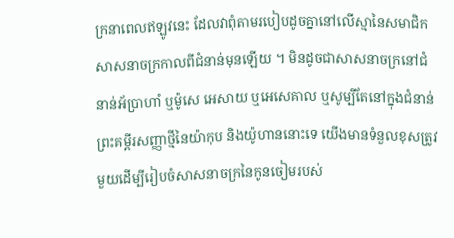ក្រនាពេលឥឡូវនេះ ដែលវាពុំតាមរបៀបដូចគ្នានៅលើស្មានៃសមាជិកសាសនាចក្រកាលពីជំនាន់មុនឡើយ ។ មិនដូចជាសាសនាចក្រនៅជំនាន់អ័ប្រាហាំ ឬម៉ូសេ អេសាយ ឬអេសេគាល ឬសូម្បីតែនៅក្នុងជំនាន់ព្រះគម្ពីរសញ្ញាថ្មីនៃយ៉ាកុប និងយ៉ូហាននោះទេ យើងមានទំនួលខុសត្រូវមួយដើម្បីរៀបចំសាសនាចក្រនៃកូនចៀមរបស់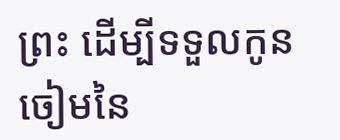ព្រះ ដើម្បីទទួលកូនចៀមនៃ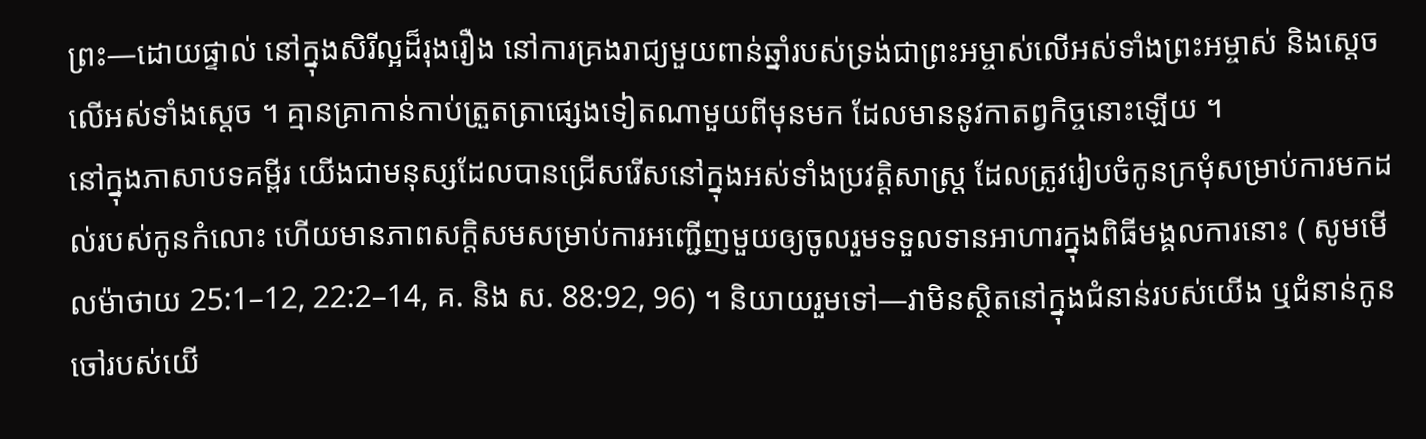ព្រះ—ដោយផ្ទាល់ នៅក្នុងសិរីល្អដ៏រុងរឿង នៅការគ្រងរាជ្យមួយពាន់ឆ្នាំរបស់ទ្រង់ជាព្រះអម្ចាស់លើអស់ទាំងព្រះអម្ចាស់ និងស្ដេចលើអស់ទាំងស្ដេច ។ គ្មានគ្រាកាន់កាប់ត្រួតត្រាផ្សេងទៀតណាមួយពីមុនមក ដែលមាននូវកាតព្វកិច្ចនោះឡើយ ។
នៅក្នុងភាសាបទគម្ពីរ យើងជាមនុស្សដែលបានជ្រើសរើសនៅក្នុងអស់ទាំងប្រវត្តិសាស្ត្រ ដែលត្រូវរៀបចំកូនក្រមុំសម្រាប់ការមកដល់របស់កូនកំលោះ ហើយមានភាពសក្ដិសមសម្រាប់ការអញ្ជើញមួយឲ្យចូលរួមទទួលទានអាហារក្នុងពិធីមង្គលការនោះ ( សូមមើលម៉ាថាយ 25:1–12, 22:2–14, គ. និង ស. 88:92, 96) ។ និយាយរួមទៅ—វាមិនស្ថិតនៅក្នុងជំនាន់របស់យើង ឬជំនាន់កូនចៅរបស់យើ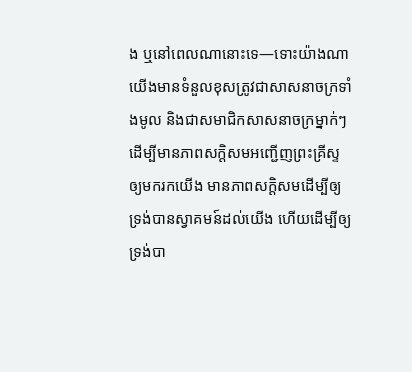ង ឬនៅពេលណានោះទេ—ទោះយ៉ាងណា យើងមានទំនួលខុសត្រូវជាសាសនាចក្រទាំងមូល និងជាសមាជិកសាសនាចក្រម្នាក់ៗ ដើម្បីមានភាពសក្ដិសមអញ្ជើញព្រះគ្រីស្ទឲ្យមករកយើង មានភាពសក្ដិសមដើម្បីឲ្យទ្រង់បានស្វាគមន៍ដល់យើង ហើយដើម្បីឲ្យទ្រង់បា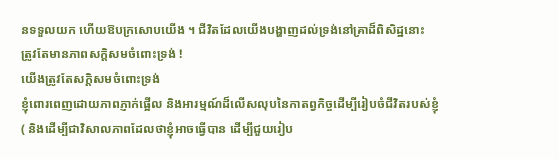នទទួលយក ហើយឱបក្រសោបយើង ។ ជីវិតដែលយើងបង្ហាញដល់ទ្រង់នៅគ្រាដ៏ពិសិដ្ឋនោះ ត្រូវតែមានភាពសក្ដិសមចំពោះទ្រង់ !
យើងត្រូវតែសក្តិសមចំពោះទ្រង់
ខ្ញុំពោរពេញដោយភាពភ្ញាក់ផ្អើល និងអារម្មណ៍ដ៏លើសលុបនៃកាតព្វកិច្ចដើម្បីរៀបចំជីវិតរបស់ខ្ញុំ ( និងដើម្បីជាវិសាលភាពដែលថាខ្ញុំអាចធ្វើបាន ដើម្បីជួយរៀប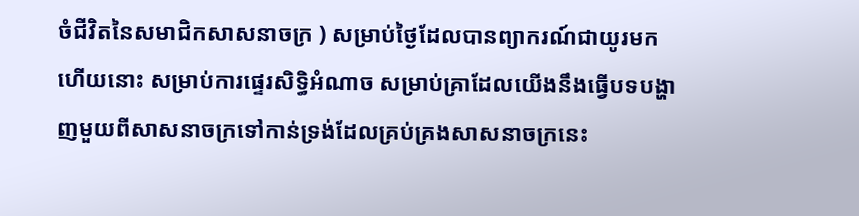ចំជីវិតនៃសមាជិកសាសនាចក្រ ) សម្រាប់ថ្ងៃដែលបានព្យាករណ៍ជាយូរមកហើយនោះ សម្រាប់ការផ្ទេរសិទ្ធិអំណាច សម្រាប់គ្រាដែលយើងនឹងធ្វើបទបង្ហាញមួយពីសាសនាចក្រទៅកាន់ទ្រង់ដែលគ្រប់គ្រងសាសនាចក្រនេះ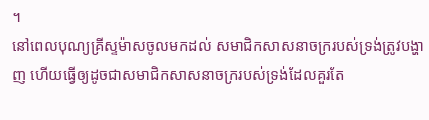។
នៅពេលបុណ្យគ្រីស្ទម៉ាសចូលមកដល់ សមាជិកសាសនាចក្ររបស់ទ្រង់ត្រូវបង្ហាញ ហើយធ្វើឲ្យដូចជាសមាជិកសាសនាចក្ររបស់ទ្រង់ដែលគួរតែ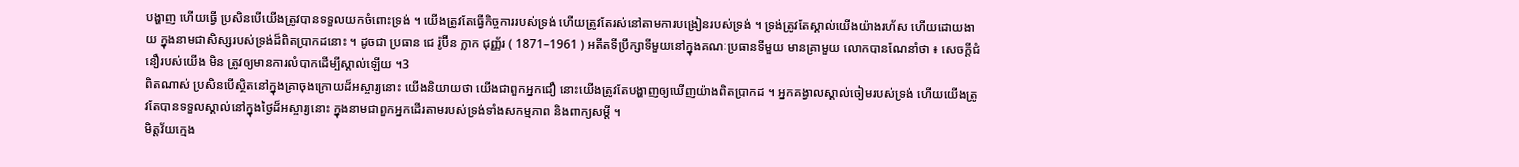បង្ហាញ ហើយធ្វើ ប្រសិនបើយើងត្រូវបានទទួលយកចំពោះទ្រង់ ។ យើងត្រូវតែធ្វើកិច្ចការរបស់ទ្រង់ ហើយត្រូវតែរស់នៅតាមការបង្រៀនរបស់ទ្រង់ ។ ទ្រង់ត្រូវតែស្គាល់យើងយ៉ាងរហ័ស ហើយដោយងាយ ក្នុងនាមជាសិស្សរបស់ទ្រង់ដ៏ពិតប្រាកដនោះ ។ ដូចជា ប្រធាន ជេ រ៉ូប៊ីន ក្លាក ជុញ្ញ័រ ( 1871–1961 ) អតីតទីប្រឹក្សាទីមួយនៅក្នុងគណៈប្រធានទីមួយ មានគ្រាមួយ លោកបានណែនាំថា ៖ សេចក្ដីជំនឿរបស់យើង មិន ត្រូវឲ្យមានការលំបាកដើម្បីស្គាល់ឡើយ ។3
ពិតណាស់ ប្រសិនបើស្ថិតនៅក្នុងគ្រាចុងក្រោយដ៏អស្ចារ្យនោះ យើងនិយាយថា យើងជាពួកអ្នកជឿ នោះយើងត្រូវតែបង្ហាញឲ្យឃើញយ៉ាងពិតប្រាកដ ។ អ្នកគង្វាលស្គាល់ចៀមរបស់ទ្រង់ ហើយយើងត្រូវតែបានទទួលស្គាល់នៅក្នុងថ្ងៃដ៏អស្ចារ្យនោះ ក្នុងនាមជាពួកអ្នកដើរតាមរបស់ទ្រង់ទាំងសកម្មភាព និងពាក្យសម្ដី ។
មិត្តវ័យក្មេង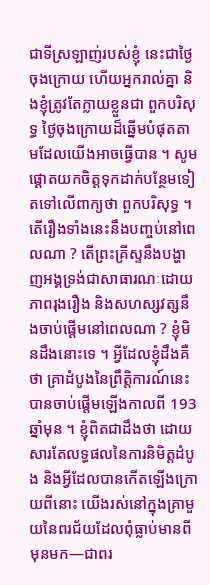ជាទីស្រឡាញ់របស់ខ្ញុំ នេះជាថ្ងៃចុងក្រោយ ហើយអ្នករាល់គ្នា និងខ្ញុំត្រូវតែក្លាយខ្លួនជា ពួកបរិសុទ្ធ ថ្ងៃចុងក្រោយដ៏ឆ្នើមបំផុតតាមដែលយើងអាចធ្វើបាន ។ សូមផ្ដោតយកចិត្តទុកដាក់បន្ថែមទៀតទៅលើពាក្យថា ពួកបរិសុទ្ធ ។
តើរឿងទាំងនេះនឹងបញ្ចប់នៅពេលណា ? តើព្រះគ្រីស្ទនឹងបង្ហាញអង្គទ្រង់ជាសាធារណៈដោយភាពរុងរឿង និងសហស្សវត្សនឹងចាប់ផ្ដើមនៅពេលណា ? ខ្ញុំមិនដឹងនោះទេ ។ អ្វីដែលខ្ញុំដឹងគឺថា គ្រាដំបូងនៃព្រឹត្តិការណ៍នេះបានចាប់ផ្ដើមឡើងកាលពី 193 ឆ្នាំមុន ។ ខ្ញុំពិតជាដឹងថា ដោយសារតែលទ្ធផលនៃការនិមិត្តដំបូង និងអ្វីដែលបានកើតឡើងក្រោយពីនោះ យើងរស់នៅក្នុងគ្រាមួយនៃពរជ័យដែលពុំធ្លាប់មានពីមុនមក—ជាពរ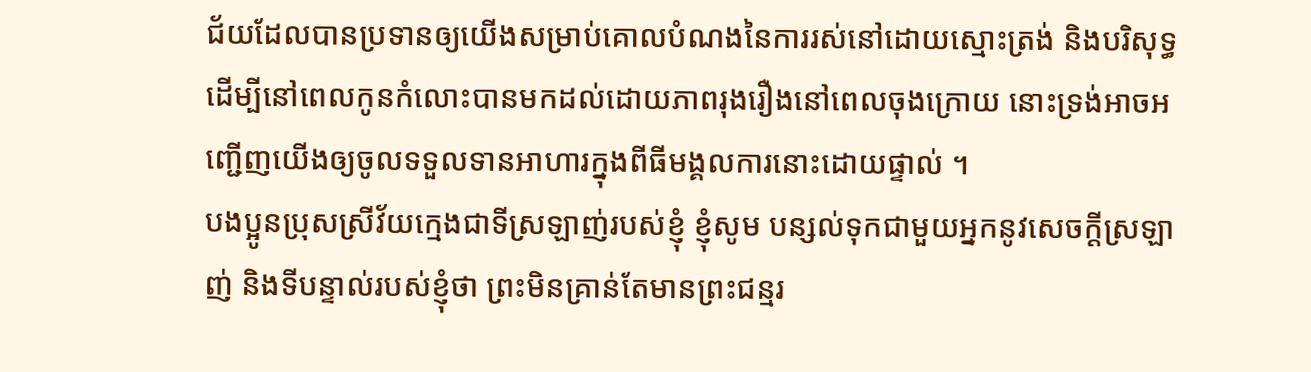ជ័យដែលបានប្រទានឲ្យយើងសម្រាប់គោលបំណងនៃការរស់នៅដោយស្មោះត្រង់ និងបរិសុទ្ធ ដើម្បីនៅពេលកូនកំលោះបានមកដល់ដោយភាពរុងរឿងនៅពេលចុងក្រោយ នោះទ្រង់អាចអញ្ជើញយើងឲ្យចូលទទួលទានអាហារក្នុងពីធីមង្គលការនោះដោយផ្ទាល់ ។
បងប្អូនប្រុសស្រីវ័យក្មេងជាទីស្រឡាញ់របស់ខ្ញុំ ខ្ញុំសូម បន្សល់ទុកជាមួយអ្នកនូវសេចក្ដីស្រឡាញ់ និងទីបន្ទាល់របស់ខ្ញុំថា ព្រះមិនគ្រាន់តែមានព្រះជន្មរ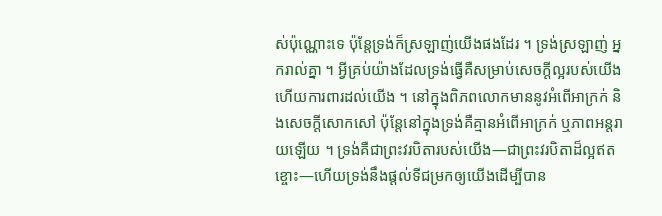ស់ប៉ុណ្ណោះទេ ប៉ុន្តែទ្រង់ក៏ស្រឡាញ់យើងផងដែរ ។ ទ្រង់ស្រឡាញ់ អ្នករាល់គ្នា ។ អ្វីគ្រប់យ៉ាងដែលទ្រង់ធ្វើគឺសម្រាប់សេចក្ដីល្អរបស់យើង ហើយការពារដល់យើង ។ នៅក្នុងពិភពលោកមាននូវអំពើអាក្រក់ និងសេចក្ដីសោកសៅ ប៉ុន្តែនៅក្នុងទ្រង់គឺគ្មានអំពើអាក្រក់ ឬភាពអន្តរាយឡើយ ។ ទ្រង់គឺជាព្រះវរបិតារបស់យើង—ជាព្រះវរបិតាដ៏ល្អឥតខ្ចោះ—ហើយទ្រង់នឹងផ្ដល់ទីជម្រកឲ្យយើងដើម្បីបាន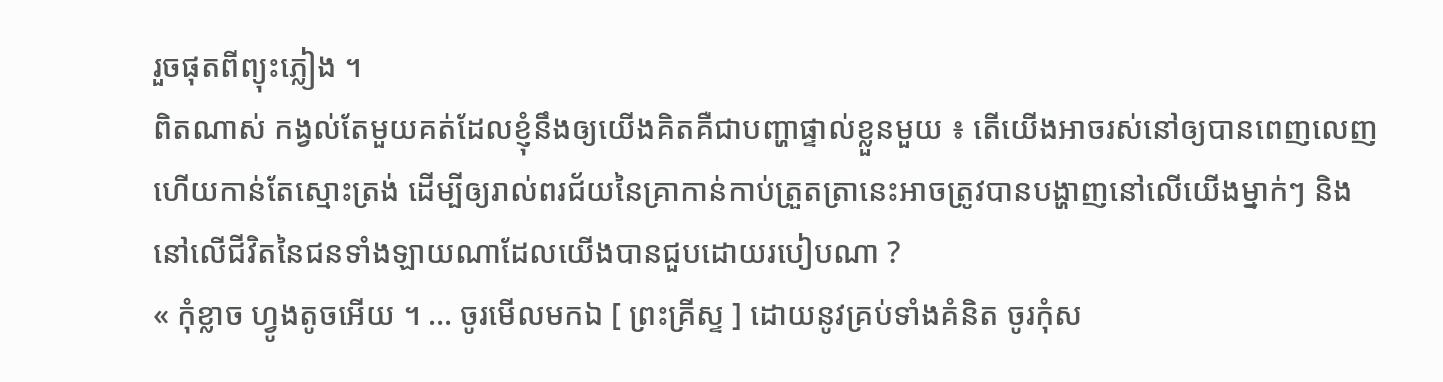រួចផុតពីព្យុះភ្លៀង ។
ពិតណាស់ កង្វល់តែមួយគត់ដែលខ្ញុំនឹងឲ្យយើងគិតគឺជាបញ្ហាផ្ទាល់ខ្លួនមួយ ៖ តើយើងអាចរស់នៅឲ្យបានពេញលេញ ហើយកាន់តែស្មោះត្រង់ ដើម្បីឲ្យរាល់ពរជ័យនៃគ្រាកាន់កាប់ត្រួតត្រានេះអាចត្រូវបានបង្ហាញនៅលើយើងម្នាក់ៗ និងនៅលើជីវិតនៃជនទាំងឡាយណាដែលយើងបានជួបដោយរបៀបណា ?
« កុំខ្លាច ហ្វូងតូចអើយ ។ … ចូរមើលមកឯ [ ព្រះគ្រីស្ទ ] ដោយនូវគ្រប់ទាំងគំនិត ចូរកុំស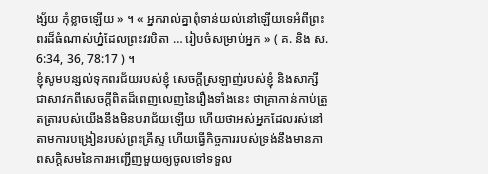ង្ស័យ កុំខ្លាចឡើយ » ។ « អ្នករាល់គ្នាពុំទាន់យល់នៅឡើយទេអំពីព្រះពរដ៏ធំណាស់ហ្ន៎ដែលព្រះវរបិតា … រៀបចំសម្រាប់អ្នក » ( គ. និង ស. 6:34, 36, 78:17 ) ។
ខ្ញុំសូមបន្សល់ទុកពរជ័យរបស់ខ្ញុំ សេចក្ដីស្រឡាញ់របស់ខ្ញុំ និងសាក្សីជាសាវកពីសេចក្ដីពិតដ៏ពេញលេញនៃរឿងទាំងនេះ ថាគ្រាកាន់កាប់ត្រួតត្រារបស់យើងនឹងមិនបរាជ័យឡើយ ហើយថាអស់អ្នកដែលរស់នៅតាមការបង្រៀនរបស់ព្រះគ្រីស្ទ ហើយធ្វើកិច្ចការរបស់ទ្រង់នឹងមានភាពសក្ដិសមនៃការអញ្ជើញមួយឲ្យចូលទៅទទួល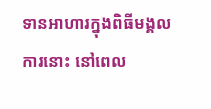ទានអាហារក្នុងពិធីមង្គលការនោះ នៅពេល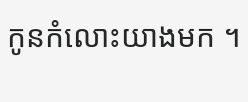កូនកំលោះយាងមក ។